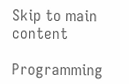Skip to main content

Programming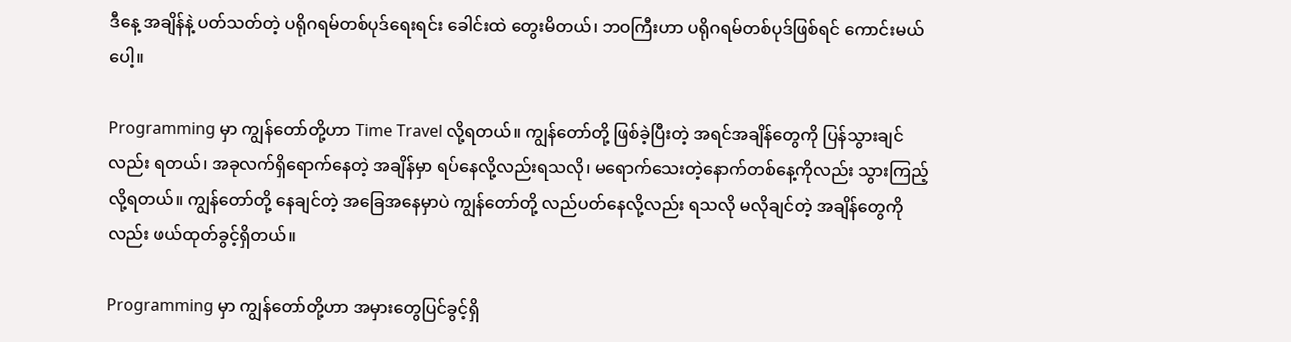ဒီနေ့ အချိန်နဲ့ ပတ်သတ်တဲ့ ပရိုဂရမ်တစ်ပုဒ်ရေးရင်း ခေါင်းထဲ တွေးမိတယ်၊ ဘဝကြီးဟာ ပရိုဂရမ်တစ်ပုဒ်ဖြစ်ရင် ကောင်းမယ်ပေါ့။

Programming မှာ ကျွန်တော်တို့ဟာ Time Travel လို့ရတယ်။ ကျွန်တော်တို့ ဖြစ်ခဲ့ပြီးတဲ့ အရင်အချိန်တွေကို ပြန်သွားချင်လည်း ရတယ်၊ အခုလက်ရှိရောက်နေတဲ့ အချိန်မှာ ရပ်နေလို့လည်းရသလို၊ မရောက်သေးတဲ့နောက်တစ်နေ့ကိုလည်း သွားကြည့်လို့ရတယ်။ ကျွန်တော်တို့ နေချင်တဲ့ အခြေအနေမှာပဲ ကျွန်တော်တို့ လည်ပတ်နေလို့လည်း ရသလို မလိုချင်တဲ့ အချိန်တွေကိုလည်း ဖယ်ထုတ်ခွင့်ရှိတယ်။

Programming မှာ ကျွန်တော်တို့ဟာ အမှားတွေပြင်ခွင့်ရှိ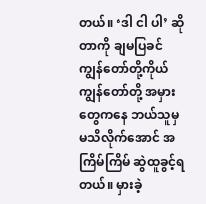တယ်။ ‘ဒါ ငါ ပါ’ ဆိုတာကို ချမပြခင် ကျွန်တော်တို့ကိုယ် ကျွန်တော်တို့ အမှားတွေကနေ ဘယ်သူမှ မသိလိုက်အောင် အကြိမ်ကြိမ် ဆွဲထူခွင့်ရတယ်။ မှားခဲ့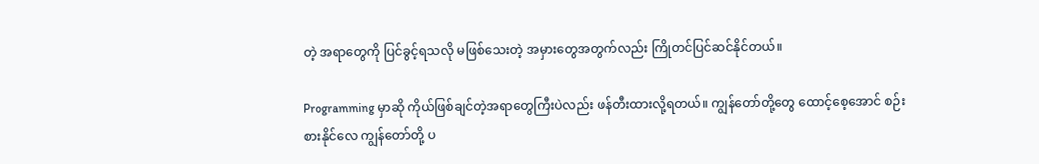တဲ့ အရာတွေကို ပြင်ခွင့်ရသလို မဖြစ်သေးတဲ့ အမှားတွေအတွက်လည်း ကြိုတင်ပြင်ဆင်နိုင်တယ်။

Programming မှာဆို ကိုယ်ဖြစ်ချင်တဲ့အရာတွေကြီးပဲလည်း ဖန်တီးထားလို့ရတယ်။ ကျွန်တော်တို့တွေ ထောင့်စေ့အောင် စဉ်းစားနိုင်လေ ကျွန်တော်တို့ ပ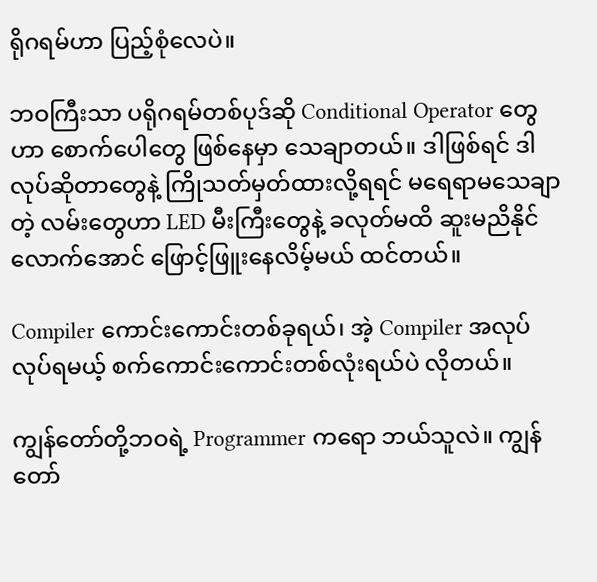ရိုဂရမ်ဟာ ပြည့်စုံလေပဲ။

ဘဝကြီးသာ ပရိုဂရမ်တစ်ပုဒ်ဆို Conditional Operator တွေဟာ စောက်ပေါတွေ ဖြစ်နေမှာ သေချာတယ်။ ဒါဖြစ်ရင် ဒါလုပ်ဆိုတာတွေနဲ့ ကြိုသတ်မှတ်ထားလို့ရရင် မရေရာမသေချာတဲ့ လမ်းတွေဟာ LED မီးကြီးတွေနဲ့ ခလုတ်မထိ ဆူးမညိနိုင်လောက်အောင် ဖြောင့်ဖြူးနေလိမ့်မယ် ထင်တယ်။

Compiler ကောင်းကောင်းတစ်ခုရယ်၊ အဲ့ Compiler အလုပ်လုပ်ရမယ့် စက်ကောင်းကောင်းတစ်လုံးရယ်ပဲ လိုတယ်။

ကျွန်တော်တို့ဘဝရဲ့ Programmer ကရော ဘယ်သူလဲ။ ကျွန်တော်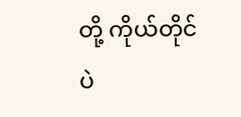တို့ ကိုယ်တိုင်ပဲ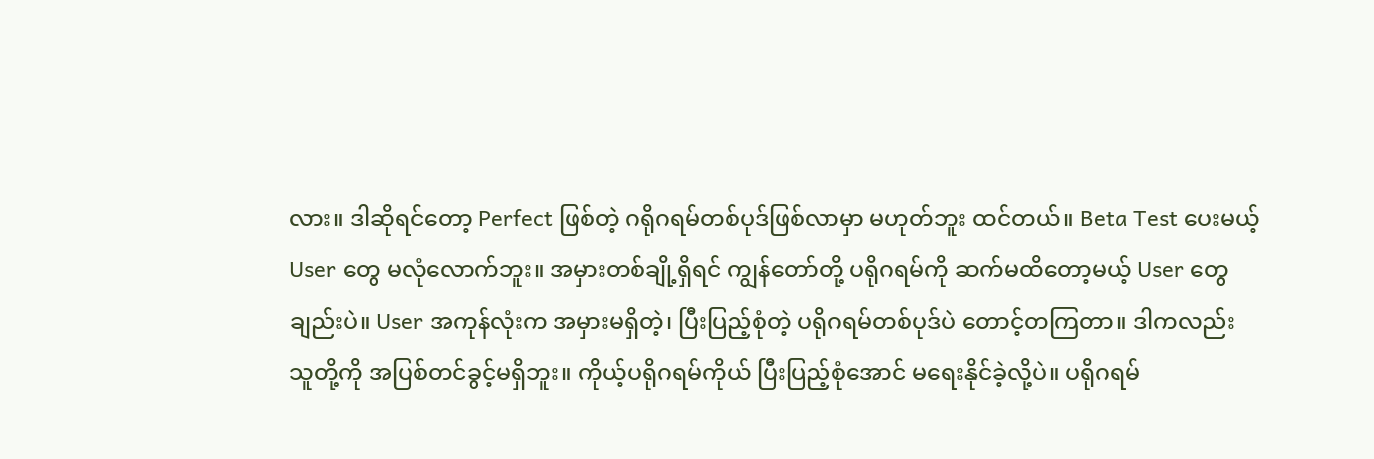လား။ ဒါဆိုရင်တော့ Perfect ဖြစ်တဲ့ ဂရိုဂရမ်တစ်ပုဒ်ဖြစ်လာမှာ မဟုတ်ဘူး ထင်တယ်။ Beta Test ပေးမယ့် User တွေ မလုံလောက်ဘူး။ အမှားတစ်ချို့ရှိရင် ကျွန်တော်တို့ ပရိုဂရမ်ကို ဆက်မထိတော့မယ့် User တွေချည်းပဲ။ User အကုန်လုံးက အမှားမရှိတဲ့၊ ပြီးပြည့်စုံတဲ့ ပရိုဂရမ်တစ်ပုဒ်ပဲ တောင့်တကြတာ။ ဒါကလည်း သူတို့ကို အပြစ်တင်ခွင့်မရှိဘူး။ ကိုယ့်ပရိုဂရမ်ကိုယ် ပြီးပြည့်စုံအောင် မရေးနိုင်ခဲ့လို့ပဲ။ ပရိုဂရမ်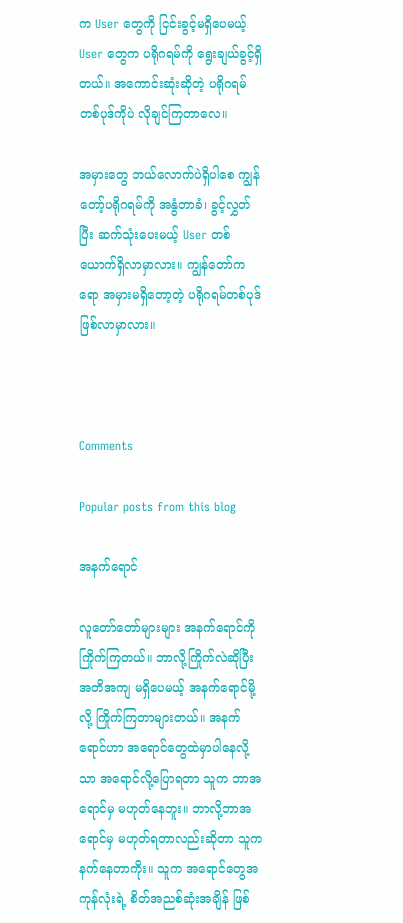က User တွေကို ငြင်းခွင့်မရှိပေမယ့် User တွေက ပရိုဂရမ်ကို ရွေးချယ်ခွင့်ရှိတယ်။ အကောင်းဆုံးဆိုတဲ့ ပရိုဂရမ်တစ်ပုဒ်ကိုပဲ လိုချင်ကြတာလေ။

အမှားတွေ ဘယ်လောက်ပဲရှိပါစေ ကျွန်တော့်ပရိုဂရမ်ကို အနွံတာခံ၊ ခွင့်လွှတ်ပြီး ဆက်သုံးပေးမယ့် User တစ်ယောက်ရှိလာမှာလား။ ကျွန်တော်ကရော အမှားမရှိတော့တဲ့ ပရိုဂရမ်တစ်ပုဒ် ဖြစ်လာမှာလား။



Comments

Popular posts from this blog

အနက်ရောင်

လူတော်တော်များများ အနက်ရောင်ကို ကြိုက်ကြတယ်။ ဘာလို့ကြိုက်လဲဆိုပြီး အတိအကျ မရှိပေမယ့် အနက်ရောင်မို့လို့ ကြိုက်ကြတာများတယ်။ အနက်ရောင်ဟာ အရောင်တွေထဲမှာပါနေလို့သာ အရောင်လို့ပြောရတာ သူက ဘာအရောင်မှ မဟုတ်နေဘူး။ ဘာလို့ဘာအရောင်မှ မဟုတ်ရတာလည်းဆိုတာ သူက နက်နေတာကိုး။ သူက အရောင်တွေအကုန်လုံးရဲ့ စိတ်အညစ်ဆုံးအချိန် ဖြစ်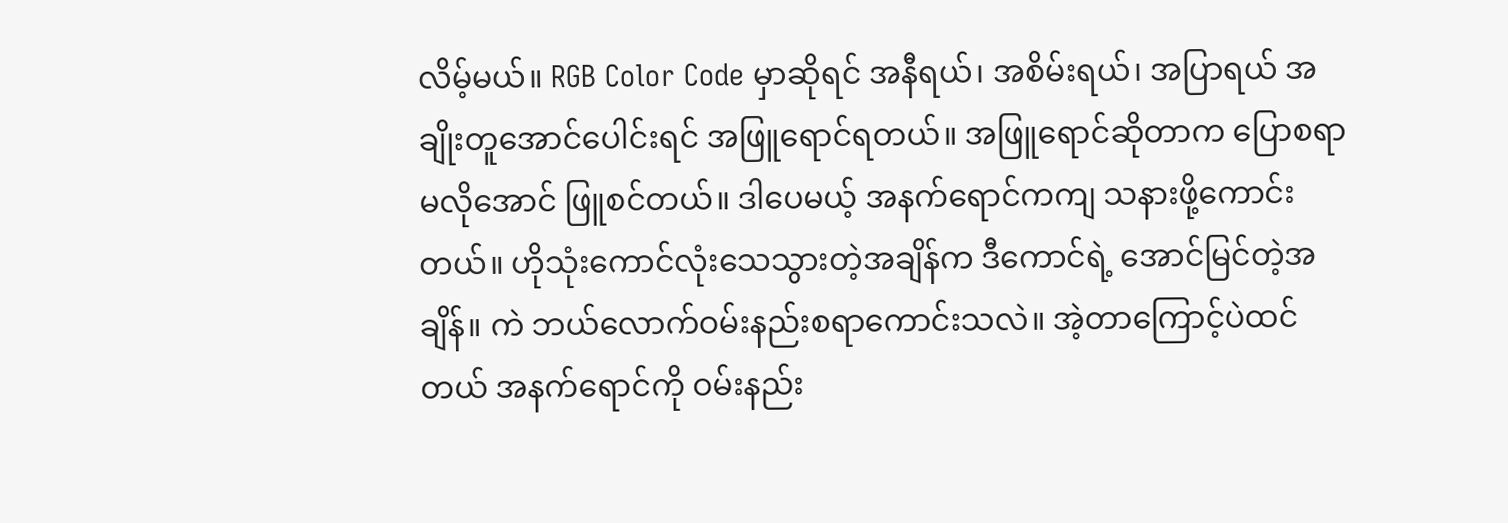လိမ့်မယ်။ RGB Color Code မှာဆိုရင် အနီရယ်၊ အစိမ်းရယ်၊ အပြာရယ် အချိုးတူအောင်ပေါင်းရင် အဖြူရောင်ရတယ်။ အဖြူရောင်ဆိုတာက ပြောစရာမလိုအောင် ဖြူစင်တယ်။ ဒါပေမယ့် အနက်ရောင်ကကျ သနားဖို့ကောင်းတယ်။ ဟိုသုံးကောင်လုံးသေသွားတဲ့အချိန်က ဒီကောင်ရဲ့ အောင်မြင်တဲ့အချိန်။ ကဲ ဘယ်လောက်ဝမ်းနည်းစရာကောင်းသလဲ။ အဲ့တာကြောင့်ပဲထင်တယ် အနက်ရောင်ကို ဝမ်းနည်း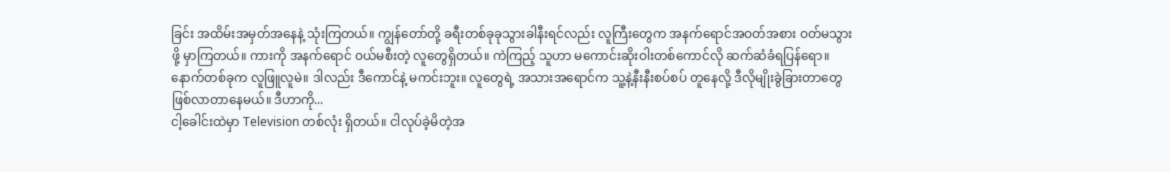ခြင်း အထိမ်းအမှတ်အနေနဲ့ သုံးကြတယ်။ ကျွန်တော်တို့ ခရီးတစ်ခုခုသွားခါနီးရင်လည်း လူကြီးတွေက အနက်ရောင်အဝတ်အစား ဝတ်မသွားဖို့ မှာကြတယ်။ ကားကို အနက်ရောင် ဝယ်မစီးတဲ့ လူတွေရှိတယ်။ ကဲကြည့် သူဟာ မကောင်းဆိုးဝါးတစ်ကောင်လို ဆက်ဆံခံရပြန်ရော။ နောက်တစ်ခုက လူဖြူလူမဲ။ ဒါလည်း ဒီကောင်နဲ့ မကင်းဘူး။ လူတွေရဲ့ အသားအရောင်က သူ့နဲ့နီးနီးစပ်စပ် တူနေလို့ ဒီလိုမျိုးခွဲခြားတာတွေ ဖြစ်လာတာနေမယ်။ ဒီဟာကို...
ငါ့ခေါင်းထဲမှာ Television တစ်လုံး ရှိတယ်။ ငါလုပ်ခဲ့မိတဲ့အ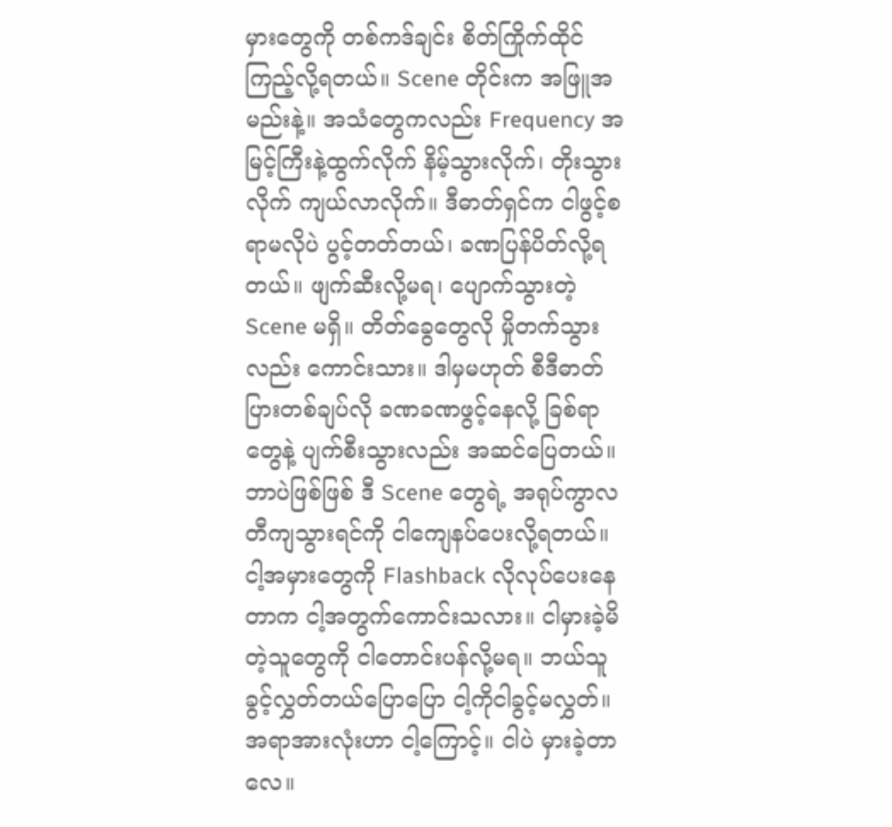မှားတွေကို တစ်ကဒ်ချင်း စိတ်ကြိုက်ထိုင်ကြည့်လို့ရတယ်။ Scene တိုင်းက အဖြူအမည်းနဲ့။ အသံတွေကလည်း Frequency အမြင့်ကြီးနဲ့ထွက်လိုက် နိမ့်သွားလိုက်၊ တိုးသွားလိုက် ကျယ်လာလိုက်။ ဒီဓာတ်ရှင်က ငါဖွင့်စရာမလိုပဲ ပွင့်တတ်တယ်၊ ခဏပြန်ပိတ်လို့ရတယ်။ ဖျက်ဆီးလို့မရ၊ ပျောက်သွားတဲ့ Scene မရှိ။ တိတ်ခွေတွေလို မှိုတက်သွားလည်း ကောင်းသား။ ဒါမှမဟုတ် စီဒီဓာတ်ပြားတစ်ချပ်လို ခဏခဏဖွင့်နေလို့ ခြစ်ရာတွေနဲ့ ပျက်စီးသွားလည်း အဆင်ပြေတယ်။ ဘာပဲဖြစ်ဖြစ် ဒီ Scene တွေရဲ့ အရုပ်ကွာလတီကျသွားရင်ကို ငါကျေနပ်ပေးလို့ရတယ်။ ငါ့အမှားတွေကို Flashback လိုလုပ်ပေးနေတာက ငါ့အတွက်ကောင်းသလား။ ငါမှားခဲ့မိတဲ့သူတွေကို ငါတောင်းပန်လို့မရ။ ဘယ်သူခွင့်လွှတ်တယ်ပြောပြော ငါ့ကိုငါခွင့်မလွှတ်။ အရာအားလုံးဟာ ငါ့ကြောင့်။ ငါပဲ မှားခဲ့တာလေ။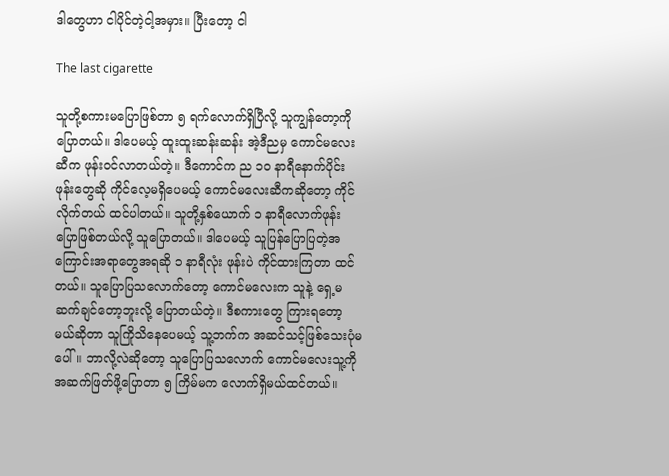ဒါတွေဟာ ငါပိုင်တဲ့ငါ့အမှား။ ပြီးတော့ ငါ

The last cigarette

သူတို့စကားမပြောဖြစ်တာ ၅ ရက်လောက်ရှိပြီလို့ သူကျွန်တော့ကိုပြောတယ်။ ဒါပေမယ့် ထူးထူးဆန်းဆန်း အဲ့ဒီညမှ ကောင်မလေးဆီက ဖုန်းဝင်လာတယ်တဲ့။ ဒီကောင်က ည ၁၀ နာရီနောက်ပိုင်းဖုန်းတွေဆို ကိုင်လေ့မရှိပေမယ့် ကောင်မလေးဆီကဆိုတော့ ကိုင်လိုက်တယ် ထင်ပါတယ်။ သူတို့နှစ်ယောက် ၁ နာရီလောက်ဖုန်းပြောဖြစ်တယ်လို့ သူပြောတယ်။ ဒါပေမယ့် သူပြန်ပြောပြတဲ့အကြောင်းအရာတွေအရဆို ၁ နာရီလုံး ဖုန်းပဲ ကိုင်ထားကြတာ ထင်တယ်။ သူပြောပြသလောက်တော့ ကောင်မလေးက သူနဲ့ ရှေ့မဆက်ချင်တော့ဘူးလို့ ပြောတယ်တဲ့။ ဒီစကားတွေ ကြားရတော့မယ်ဆိုတာ သူကြိုသိနေပေမယ့် သူ့ဘက်က အဆင်သင့်ဖြစ်သေးပုံမပေါ်။ ဘာလို့လဲဆိုတော့ သူပြောပြသလောက် ကောင်မလေးသူ့ကို အဆက်ဖြတ်ဖို့ပြောတာ ၅ ကြိမ်မက လောက်ရှိမယ်ထင်တယ်။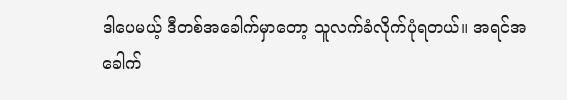ဒါပေမယ့် ဒီတစ်အခေါက်မှာတော့ သူလက်ခံလိုက်ပုံရတယ်။ အရင်အခေါက်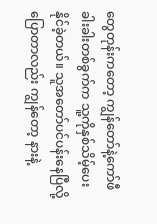တွေတုန်းကတော့ ကျွန်တော်နဲ့ကော်ဖီခါးခါးတစ်ခွက်က သူ့ကိုနှစ်သိမ့်ပေးနိုင်ခဲ့တယ်။ သူအတော်ပင်ပန်းနေပြီလို့ ပြောတာလည်း ကျွန်တော့ နားနဲ့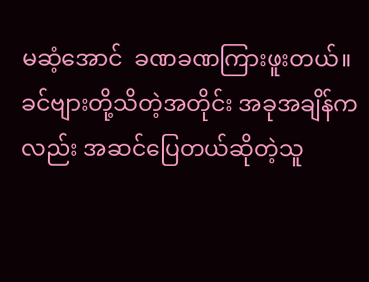မဆံ့အောင်  ခဏခဏကြားဖူးတယ်။ ခင်ဗျားတို့သိတဲ့အတိုင်း အခုအချိန်ကလည်း အဆင်ပြေတယ်ဆိုတဲ့သူ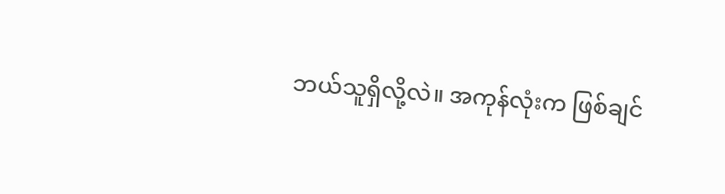ဘယ်သူရှိလို့လဲ။ အကုန်လုံးက ဖြစ်ချင်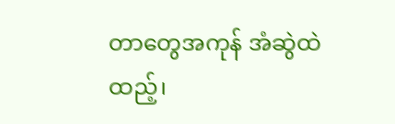တာတွေအကုန် အံဆွဲထဲထည့်၊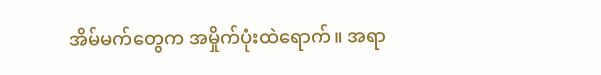အိမ်မက်တွေက အမှိုက်ပုံးထဲရောက်။ အရာ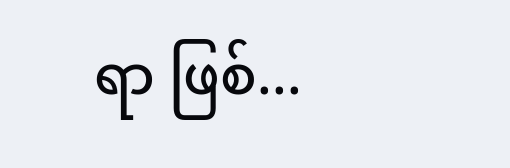ရာ ဖြစ်...